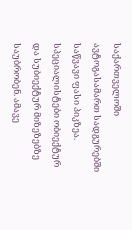საქართველოში ავტოგასამართ სადგურებში საწვავი ფასი პიკზეა. სპეციალისტები ობიექტურ და სუბიექტურ მიზეზებზე საუბრობენ. ამავე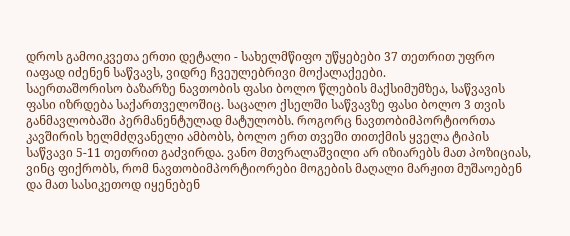დროს გამოიკვეთა ერთი დეტალი - სახელმწიფო უწყებები 37 თეთრით უფრო იაფად იძენენ საწვავს, ვიდრე ჩვეულებრივი მოქალაქეები.
საერთაშორისო ბაზარზე ნავთობის ფასი ბოლო წლების მაქსიმუმზეა, საწვავის ფასი იზრდება საქართველოშიც. საცალო ქსელში საწვავზე ფასი ბოლო 3 თვის განმავლობაში პერმანენტულად მატულობს. როგორც ნავთობიმპორტიორთა კავშირის ხელმძღვანელი ამბობს, ბოლო ერთ თვეში თითქმის ყველა ტიპის საწვავი 5-11 თეთრით გაძვირდა. ვანო მთვრალაშვილი არ იზიარებს მათ პოზიციას, ვინც ფიქრობს, რომ ნავთობიმპორტიორები მოგების მაღალი მარჟით მუშაოებენ და მათ სასიკეთოდ იყენებენ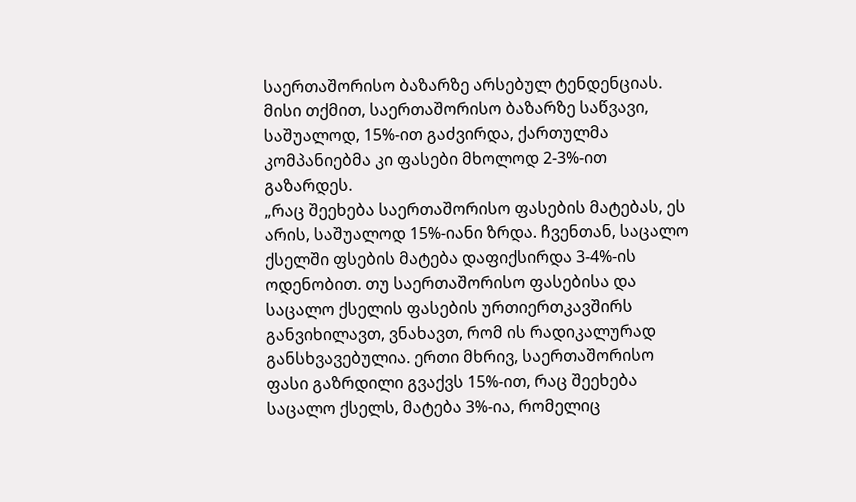საერთაშორისო ბაზარზე არსებულ ტენდენციას.
მისი თქმით, საერთაშორისო ბაზარზე საწვავი, საშუალოდ, 15%-ით გაძვირდა, ქართულმა კომპანიებმა კი ფასები მხოლოდ 2-3%-ით გაზარდეს.
„რაც შეეხება საერთაშორისო ფასების მატებას, ეს არის, საშუალოდ 15%-იანი ზრდა. ჩვენთან, საცალო ქსელში ფსების მატება დაფიქსირდა 3-4%-ის ოდენობით. თუ საერთაშორისო ფასებისა და საცალო ქსელის ფასების ურთიერთკავშირს განვიხილავთ, ვნახავთ, რომ ის რადიკალურად განსხვავებულია. ერთი მხრივ, საერთაშორისო ფასი გაზრდილი გვაქვს 15%-ით, რაც შეეხება საცალო ქსელს, მატება 3%-ია, რომელიც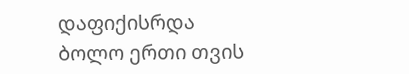დაფიქისრდა ბოლო ერთი თვის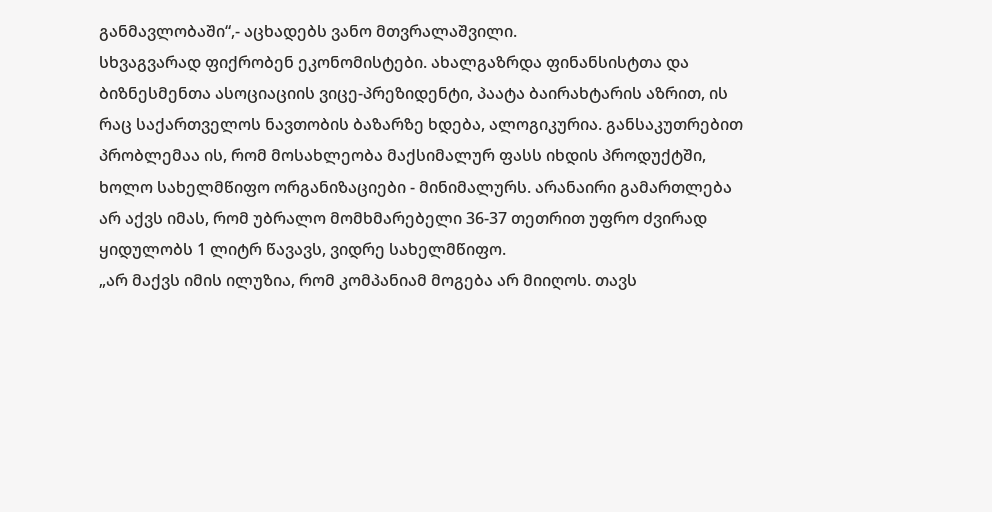განმავლობაში“,- აცხადებს ვანო მთვრალაშვილი.
სხვაგვარად ფიქრობენ ეკონომისტები. ახალგაზრდა ფინანსისტთა და ბიზნესმენთა ასოციაციის ვიცე-პრეზიდენტი, პაატა ბაირახტარის აზრით, ის რაც საქართველოს ნავთობის ბაზარზე ხდება, ალოგიკურია. განსაკუთრებით პრობლემაა ის, რომ მოსახლეობა მაქსიმალურ ფასს იხდის პროდუქტში, ხოლო სახელმწიფო ორგანიზაციები - მინიმალურს. არანაირი გამართლება არ აქვს იმას, რომ უბრალო მომხმარებელი 36-37 თეთრით უფრო ძვირად ყიდულობს 1 ლიტრ წავავს, ვიდრე სახელმწიფო.
„არ მაქვს იმის ილუზია, რომ კომპანიამ მოგება არ მიიღოს. თავს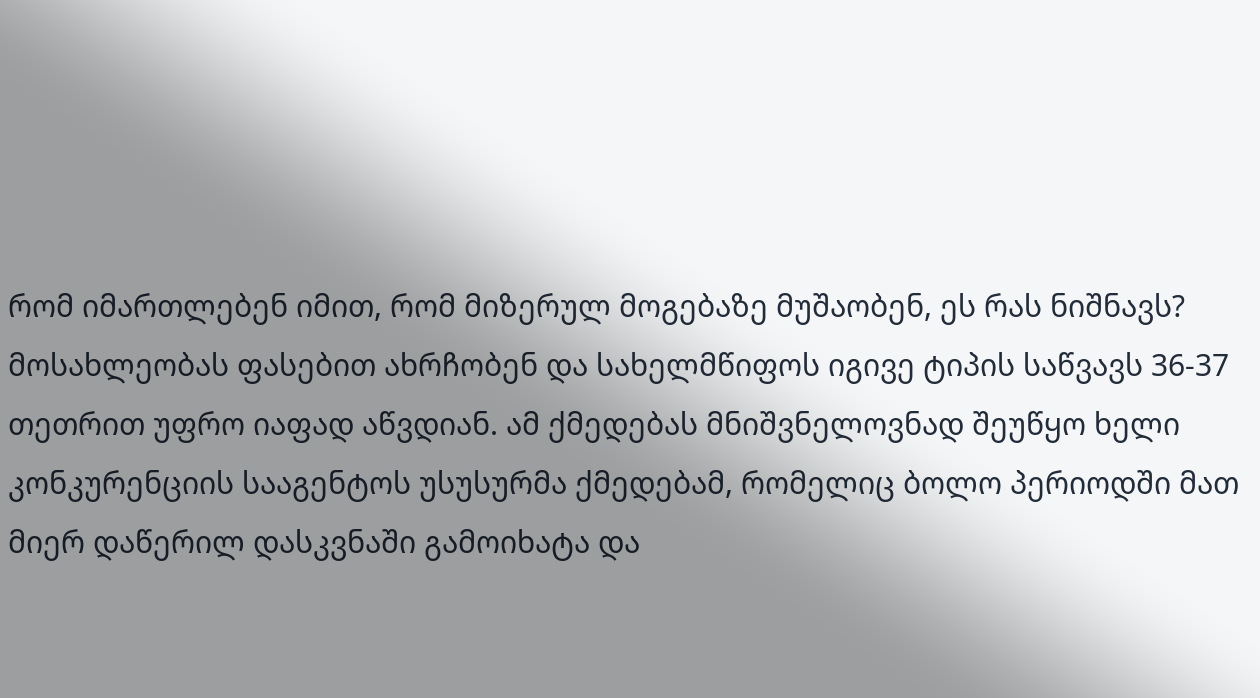რომ იმართლებენ იმით, რომ მიზერულ მოგებაზე მუშაობენ, ეს რას ნიშნავს? მოსახლეობას ფასებით ახრჩობენ და სახელმწიფოს იგივე ტიპის საწვავს 36-37 თეთრით უფრო იაფად აწვდიან. ამ ქმედებას მნიშვნელოვნად შეუწყო ხელი კონკურენციის სააგენტოს უსუსურმა ქმედებამ, რომელიც ბოლო პერიოდში მათ მიერ დაწერილ დასკვნაში გამოიხატა და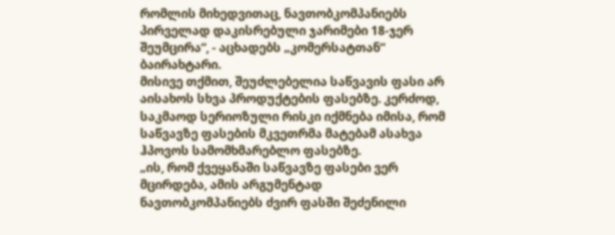რომლის მიხედვითაც, ნავთობკომპანიებს პირველად დაკისრებული ჯარიმები 18-ჯერ შეუმცირა“, - აცხადებს „კომერსატთან“ ბაირახტარი.
მისივე თქმით, შეუძლებელია საწვავის ფასი არ აისახოს სხვა პროდუქტების ფასებზე. კერძოდ, საკმაოდ სერიოზული რისკი იქმნება იმისა, რომ საწვავზე ფასების მკვეთრმა მატებამ ასახვა ჰპოვოს სამომხმარებლო ფასებზე.
„ის, რომ ქვეყანაში საწვავზე ფასები ვერ მცირდება, ამის არგუმენტად ნავთობკომპანიებს ძვირ ფასში შეძენილი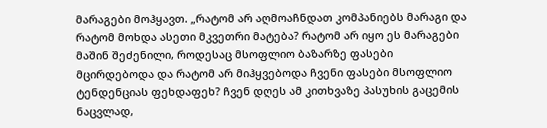მარაგები მოჰყავთ. „რატომ არ აღმოაჩნდათ კომპანიებს მარაგი და რატომ მოხდა ასეთი მკვეთრი მატება? რატომ არ იყო ეს მარაგები მაშინ შეძენილი, როდესაც მსოფლიო ბაზარზე ფასები მცირდებოდა და რატომ არ მიჰყვებოდა ჩვენი ფასები მსოფლიო ტენდენციას ფეხდაფეხ? ჩვენ დღეს ამ კითხვაზე პასუხის გაცემის ნაცვლად,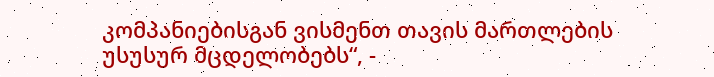კომპანიებისგან ვისმენთ თავის მართლების უსუსურ მცდელობებს“, -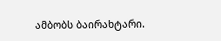ამბობს ბაირახტარი.